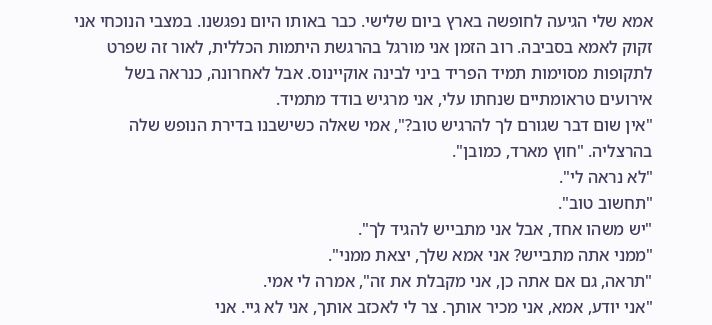אמא שלי הגיעה לחופשה בארץ ביום שלישי. כבר באותו היום נפגשנו. במצבי הנוכחי אני זקוק לאמא בסביבה. רוב הזמן אני מורגל בהרגשת היתמות הכללית, לאור זה שפרט לתקופות מסוימות תמיד הפריד ביני לבינה אוקיינוס. אבל לאחרונה, כנראה בשל אירועים טראומתיים שנחתו עלי, אני מרגיש בודד מתמיד.
"אין שום דבר שגורם לך להרגיש טוב?", אמי שאלה כשישבנו בדירת הנופש שלה בהרצליה. "חוץ מארד, כמובן".
"לא נראה לי".
"תחשוב טוב".
"יש משהו אחד, אבל אני מתבייש להגיד לך".
"ממני אתה מתבייש? אני אמא שלך, יצאת ממני".
"תראה, גם אם אתה כן, אני מקבלת את זה", אמרה לי אמי.
"אני יודע, אמא, אני מכיר אותך. צר לי לאכזב אותך, אני לא גיי. אני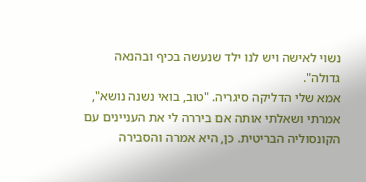נשוי לאישה ויש לנו ילד שנעשה בכיף ובהנאה גדולה".
אמא שלי הדליקה סיגריה. "טוב, בואי נשנה נושא", אמרתי ושאלתי אותה אם ביררה לי את העניינים עם הקונסוליה הבריטית. כן, היא אמרה והסבירה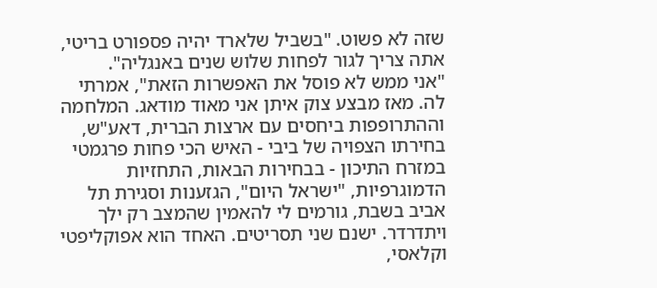שזה לא פשוט. "בשביל שלארד יהיה פספורט בריטי, אתה צריך לגור לפחות שלוש שנים באנגליה".
"אני ממש לא פוסל את האפשרות הזאת", אמרתי לה. מאז מבצע צוק איתן אני מאוד מודאג. המלחמה וההתרופפות ביחסים עם ארצות הברית, דאע"ש, בחירתו הצפויה של ביבי - האיש הכי פחות פרגמטי במזרח התיכון - בבחירות הבאות, התחזיות הדמוגרפיות, "ישראל היום", הגזענות וסגירת תל אביב בשבת, גורמים לי להאמין שהמצב רק ילך ויתדרדר. ישנם שני תסריטים. האחד הוא אפוקליפטי וקלאסי,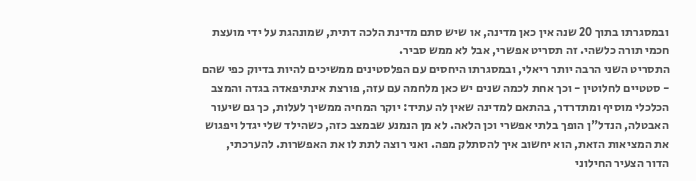ובמסגרתו בתוך 20 שנה אין כאן מדינה, או שיש סתם מדינת הלכה דתית, שמונהגת על ידי מועצת חכמי תורה כלשהי. זה תסריט אפשרי, אבל לא ממש סביר.
התסריט השני הרבה יותר ריאלי, ובמסגרתו היחסים עם הפלסטינים ממשיכים להיות בדיוק כפי שהם - סטטיים לחלוטין - וכך אחת לכמה שנים יש כאן מלחמה עם עזה, פורצת אינתיפאדה בגדה והמצב הכלכלי מוסיף ומתדרדר, בהתאם למדינה שאין לה עתיד: יוקר המחיה ממשיך לעלות, כך גם שיעור האבטלה, הנדל"ן הופך בלתי אפשרי וכן הלאה. לא מן הנמנע שבמצב כזה, כשהילד שלי יגדל ויפגוש את המציאות הזאת, הוא יחשוב איך להסתלק מפה. ואני רוצה לתת לו את האפשרות. להערכתי, הדור הצעיר החילוני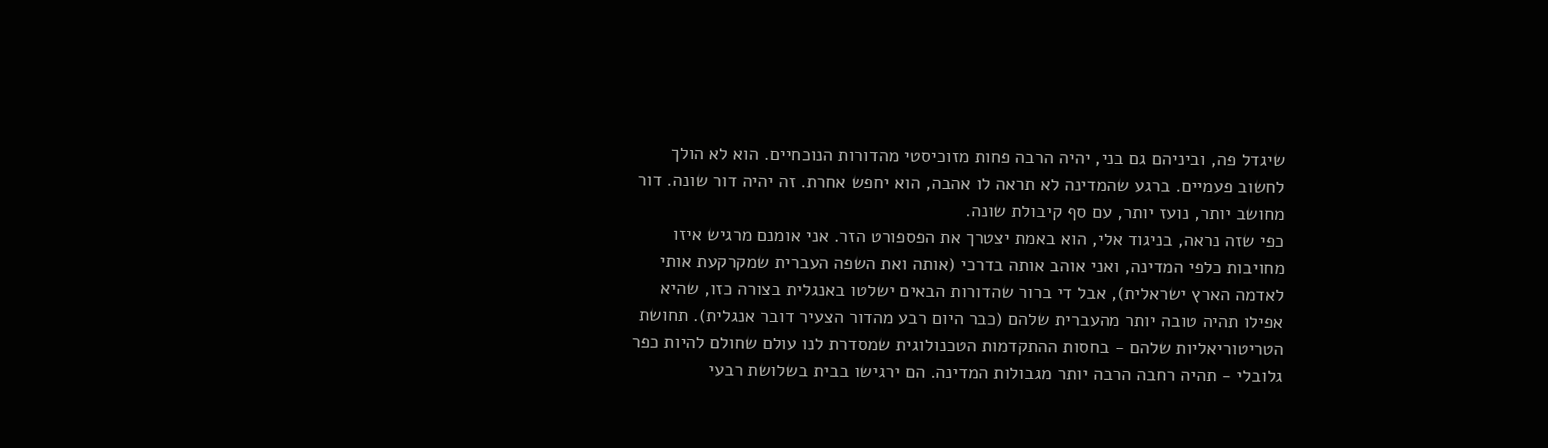שיגדל פה, וביניהם גם בני, יהיה הרבה פחות מזוכיסטי מהדורות הנוכחיים. הוא לא הולך לחשוב פעמיים. ברגע שהמדינה לא תראה לו אהבה, הוא יחפש אחרת. זה יהיה דור שונה. דור מחושב יותר, נועז יותר, עם סף קיבולת שונה.
כפי שזה נראה, בניגוד אלי, הוא באמת יצטרך את הפספורט הזר. אני אומנם מרגיש איזו מחויבות כלפי המדינה, ואני אוהב אותה בדרכי (אותה ואת השפה העברית שמקרקעת אותי לאדמה הארץ ישראלית), אבל די ברור שהדורות הבאים ישלטו באנגלית בצורה כזו, שהיא אפילו תהיה טובה יותר מהעברית שלהם (כבר היום רבע מהדור הצעיר דובר אנגלית). תחושת הטריטוריאליות שלהם - בחסות ההתקדמות הטכנולוגית שמסדרת לנו עולם שחולם להיות כפר גלובלי - תהיה רחבה הרבה יותר מגבולות המדינה. הם ירגישו בבית בשלושת רבעי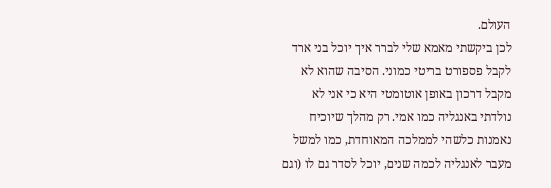העולם.
לכן ביקשתי מאמא שלי לברר איך יוכל בני ארד לקבל פספורט בריטי כמוני. הסיבה שהוא לא מקבל דרכון באופן אוטומטי היא כי אני לא נולדתי באנגליה כמו אמי. רק מהלך שיוכיח נאמנות כלשהי לממלכה המאוחדת, כמו למשל מעבר לאנגליה לכמה שנים, יוכל לסדר גם לו (וגם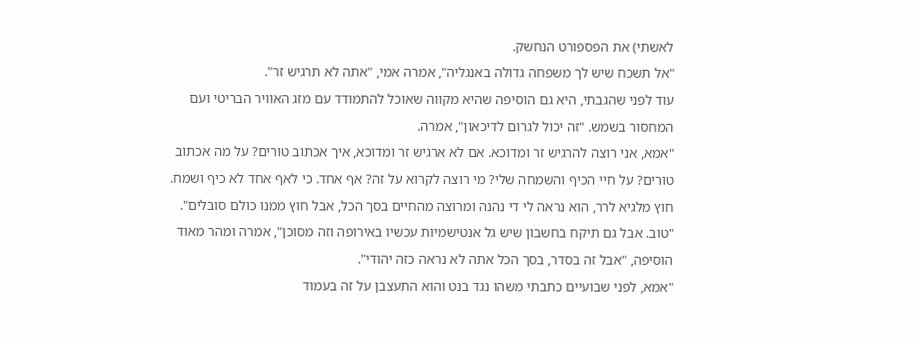לאשתי) את הפספורט הנחשק.
"אל תשכח שיש לך משפחה גדולה באנגליה", אמרה אמי, "אתה לא תרגיש זר".
עוד לפני שהגבתי, היא גם הוסיפה שהיא מקווה שאוכל להתמודד עם מזג האוויר הבריטי ועם המחסור בשמש. "זה יכול לגרום לדיכאון", אמרה.
"אמא, אני רוצה להרגיש זר ומדוכא. אם לא ארגיש זר ומדוכא, איך אכתוב טורים? על מה אכתוב טורים? על חיי הכיף והשמחה שלי? מי רוצה לקרוא על זה? אף אחד. כי לאף אחד לא כיף ושמח. חוץ מלגיא לרר, הוא נראה לי די נהנה ומרוצה מהחיים בסך הכל, אבל חוץ ממנו כולם סובלים".
"טוב. אבל גם תיקח בחשבון שיש גל אנטישמיות עכשיו באירופה וזה מסוכן", אמרה ומהר מאוד הוסיפה, "אבל זה בסדר, בסך הכל אתה לא נראה כזה יהודי".
"אמא, לפני שבועיים כתבתי משהו נגד בנט והוא התעצבן על זה בעמוד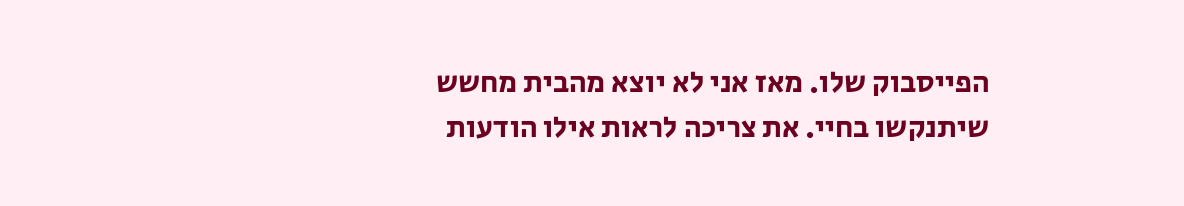הפייסבוק שלו. מאז אני לא יוצא מהבית מחשש שיתנקשו בחיי. את צריכה לראות אילו הודעות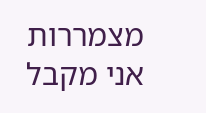מצמררות אני מקבל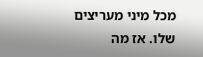מכל מיני מעריצים שלו. אז מה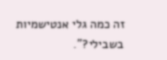זה כמה גלי אנטישמיות בשבילי?".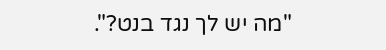"מה יש לך נגד בנט?".